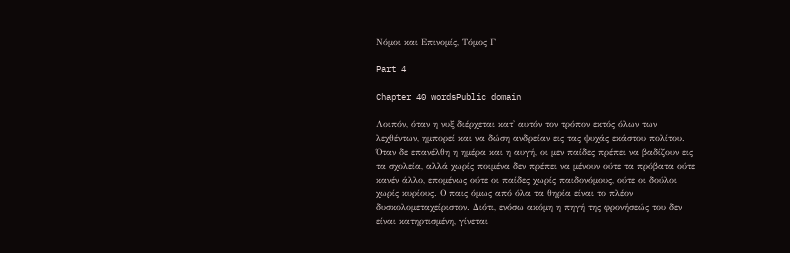Νόμοι και Επινομίς, Τόμος Γ

Part 4

Chapter 40 wordsPublic domain

Λοιπόν, όταν η νυξ διέρχεται κατ' αυτόν τον τρόπον εκτός όλων των λεχθέντων, ημπορεί και να δώση ανδρείαν εις τας ψυχάς εκάστου πολίτου. Όταν δε επανέλθη η ημέρα και η αυγή, οι μεν παίδες πρέπει να βαδίζουν εις τα σχολεία, αλλά χωρίς ποιμένα δεν πρέπει να μένουν ούτε τα πρόβατα ούτε κανέν άλλο, επομένως ούτε οι παίδες χωρίς παιδονόμους, ούτε οι δούλοι χωρίς κυρίους. Ο παις όμως από όλα τα θηρία είναι το πλέον δυσκολομεταχείριστον. Διότι, ενόσω ακόμη η πηγή της φρονήσεώς του δεν είναι κατηρτισμένη, γίνεται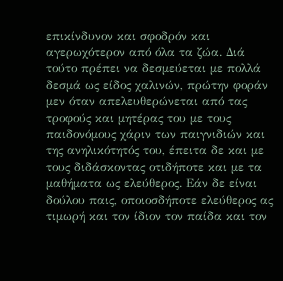επικίνδυνον και σφοδρόν και αγερωχότερον από όλα τα ζώα. Διά τούτο πρέπει να δεσμεύεται με πολλά δεσμά ως είδος χαλινών, πρώτην φοράν μεν όταν απελευθερώνεται από τας τροφούς και μητέρας του με τους παιδονόμους χάριν των παιγνιδιών και της ανηλικότητός του, έπειτα δε και με τους διδάσκοντας οτιδήποτε και με τα μαθήματα ως ελεύθερος. Εάν δε είναι δούλου παις, οποιοσδήποτε ελεύθερος ας τιμωρή και τον ίδιον τον παίδα και τον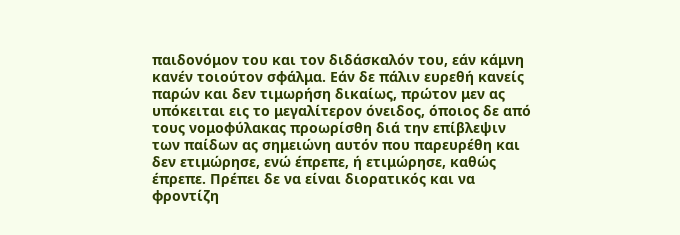παιδονόμον του και τον διδάσκαλόν του, εάν κάμνη κανέν τοιούτον σφάλμα. Εάν δε πάλιν ευρεθή κανείς παρών και δεν τιμωρήση δικαίως, πρώτον μεν ας υπόκειται εις το μεγαλίτερον όνειδος, όποιος δε από τους νομοφύλακας προωρίσθη διά την επίβλεψιν των παίδων ας σημειώνη αυτόν που παρευρέθη και δεν ετιμώρησε, ενώ έπρεπε, ή ετιμώρησε, καθώς έπρεπε. Πρέπει δε να είναι διορατικός και να φροντίζη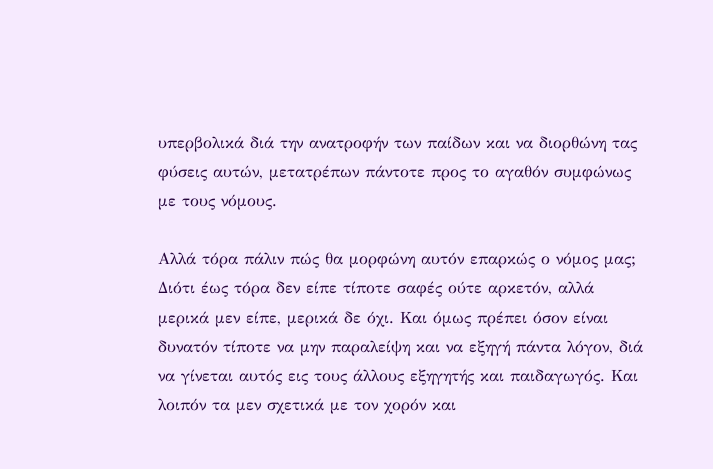υπερβολικά διά την ανατροφήν των παίδων και να διορθώνη τας φύσεις αυτών, μετατρέπων πάντοτε προς το αγαθόν συμφώνως με τους νόμους.

Αλλά τόρα πάλιν πώς θα μορφώνη αυτόν επαρκώς ο νόμος μας; Διότι έως τόρα δεν είπε τίποτε σαφές ούτε αρκετόν, αλλά μερικά μεν είπε, μερικά δε όχι. Και όμως πρέπει όσον είναι δυνατόν τίποτε να μην παραλείψη και να εξηγή πάντα λόγον, διά να γίνεται αυτός εις τους άλλους εξηγητής και παιδαγωγός. Και λοιπόν τα μεν σχετικά με τον χορόν και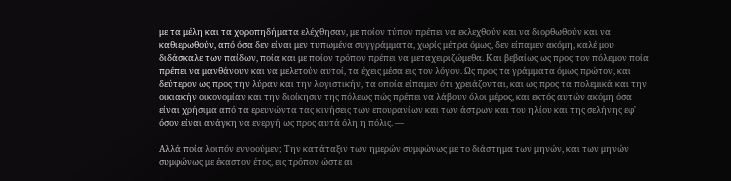με τα μέλη και τα χοροπηδήματα ελέχθησαν, με ποίον τύπον πρέπει να εκλεχθούν και να διορθωθούν και να καθιερωθούν, από όσα δεν είναι μεν τυπωμένα συγγράμματα, χωρίς μέτρα όμως, δεν είπαμεν ακόμη, καλέ μου διδάσκαλε των παίδων, ποία και με ποίον τρόπον πρέπει να μεταχειριζώμεθα. Και βεβαίως ως προς τον πόλεμον ποία πρέπει να μανθάνουν και να μελετούν αυτοί, τα έχεις μέσα εις τον λόγον. Ως προς τα γράμματα όμως πρώτον, και δεύτερον ως προς την λύραν και την λογιστικήν, τα οποία είπαμεν ότι χρειάζονται, και ως προς τα πολεμικά και την οικιακήν οικονομίαν και την διοίκησιν της πόλεως πώς πρέπει να λάβουν όλοι μέρος, και εκτός αυτών ακόμη όσα είναι χρήσιμα από τα ερευνώντα τας κινήσεις των επουρανίων και των άστρων και του ηλίου και της σελήνης εφ' όσον είναι ανάγκη να ενεργή ως προς αυτά όλη η πόλις. —

Αλλά ποία λοιπόν εννοούμεν; Την κατάταξιν των ημερών συμφώνως με το διάστημα των μηνών, και των μηνών συμφώνως με έκαστον έτος, εις τρόπον ώστε αι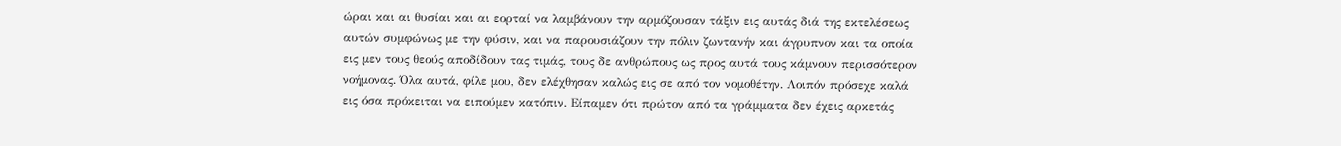ώραι και αι θυσίαι και αι εορταί να λαμβάνουν την αρμόζουσαν τάξιν εις αυτάς διά της εκτελέσεως αυτών συμφώνως με την φύσιν, και να παρουσιάζουν την πόλιν ζωντανήν και άγρυπνον και τα οποία εις μεν τους θεούς αποδίδουν τας τιμάς, τους δε ανθρώπους ως προς αυτά τους κάμνουν περισσότερον νοήμονας. Όλα αυτά, φίλε μου, δεν ελέχθησαν καλώς εις σε από τον νομοθέτην. Λοιπόν πρόσεχε καλά εις όσα πρόκειται να ειπούμεν κατόπιν. Είπαμεν ότι πρώτον από τα γράμματα δεν έχεις αρκετάς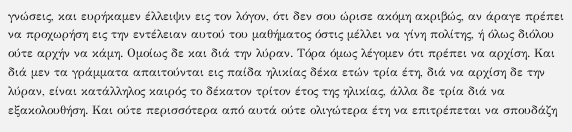γνώσεις, και ευρήκαμεν έλλειψιν εις τον λόγον, ότι δεν σου ώρισε ακόμη ακριβώς, αν άραγε πρέπει να προχωρήση εις την εντέλειαν αυτού του μαθήματος όστις μέλλει να γίνη πολίτης, ή όλως διόλου ούτε αρχήν να κάμη. Ομοίως δε και διά την λύραν. Τόρα όμως λέγομεν ότι πρέπει να αρχίση. Και διά μεν τα γράμματα απαιτούνται εις παίδα ηλικίας δέκα ετών τρία έτη, διά να αρχίση δε την λύραν, είναι κατάλληλος καιρός το δέκατον τρίτον έτος της ηλικίας, άλλα δε τρία διά να εξακολουθήση. Και ούτε περισσότερα από αυτά ούτε ολιγώτερα έτη να επιτρέπεται να σπουδάζη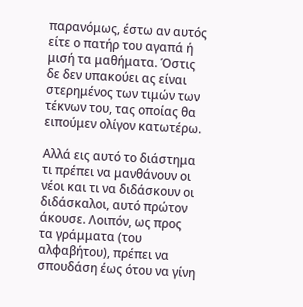παρανόμως, έστω αν αυτός είτε ο πατήρ του αγαπά ή μισή τα μαθήματα. Όστις δε δεν υπακούει ας είναι στερημένος των τιμών των τέκνων του, τας οποίας θα ειπούμεν ολίγον κατωτέρω.

Αλλά εις αυτό το διάστημα τι πρέπει να μανθάνουν οι νέοι και τι να διδάσκουν οι διδάσκαλοι, αυτό πρώτον άκουσε. Λοιπόν, ως προς τα γράμματα (του αλφαβήτου), πρέπει να σπουδάση έως ότου να γίνη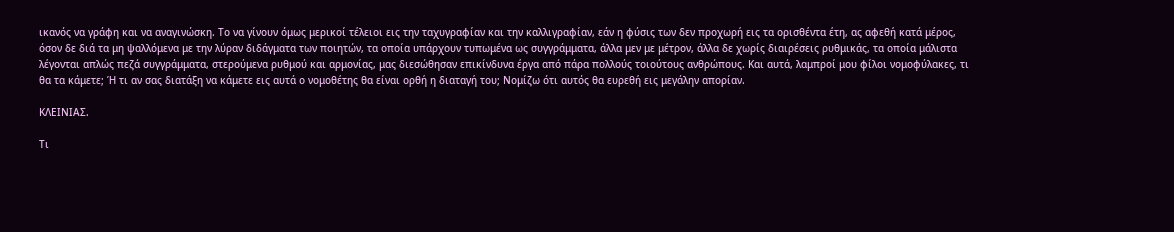ικανός να γράφη και να αναγινώσκη. Το να γίνουν όμως μερικοί τέλειοι εις την ταχυγραφίαν και την καλλιγραφίαν, εάν η φύσις των δεν προχωρή εις τα ορισθέντα έτη, ας αφεθή κατά μέρος, όσον δε διά τα μη ψαλλόμενα με την λύραν διδάγματα των ποιητών, τα οποία υπάρχουν τυπωμένα ως συγγράμματα, άλλα μεν με μέτρον, άλλα δε χωρίς διαιρέσεις ρυθμικάς, τα οποία μάλιστα λέγονται απλώς πεζά συγγράμματα, στερούμενα ρυθμού και αρμονίας, μας διεσώθησαν επικίνδυνα έργα από πάρα πολλούς τοιούτους ανθρώπους. Και αυτά, λαμπροί μου φίλοι νομοφύλακες, τι θα τα κάμετε; Ή τι αν σας διατάξη να κάμετε εις αυτά ο νομοθέτης θα είναι ορθή η διαταγή του; Νομίζω ότι αυτός θα ευρεθή εις μεγάλην απορίαν.

ΚΛΕΙΝΙΑΣ.

Τι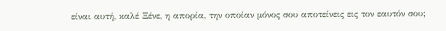είναι αυτή, καλέ Ξένε, η απορία, την οποίαν μόνος σου αποτείνεις εις τον εαυτόν σου;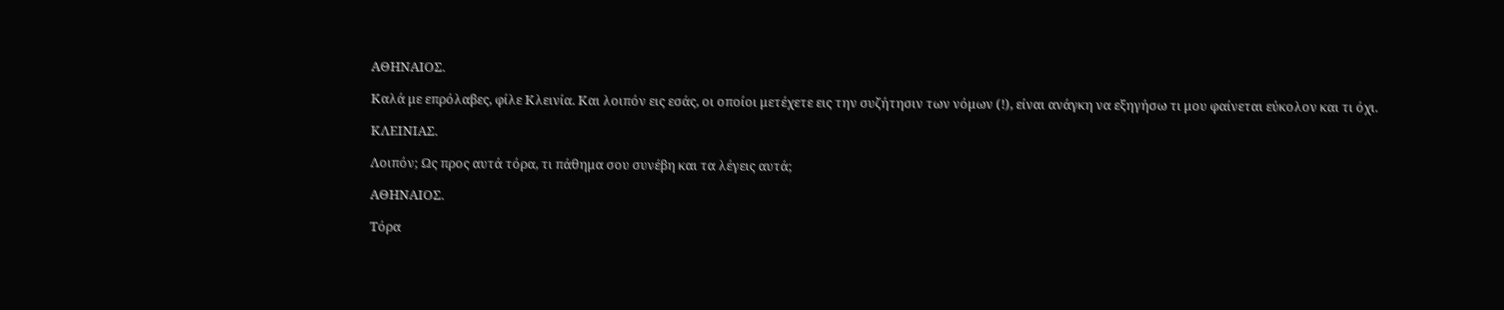ΑΘΗΝΑΙΟΣ.

Καλά με επρόλαβες, φίλε Κλεινία. Και λοιπόν εις εσάς, οι οποίοι μετέχετε εις την συζήτησιν των νόμων (!), είναι ανάγκη να εξηγήσω τι μου φαίνεται εύκολον και τι όχι.

ΚΛΕΙΝΙΑΣ.

Λοιπόν; Ως προς αυτά τόρα, τι πάθημα σου συνέβη και τα λέγεις αυτά;

ΑΘΗΝΑΙΟΣ.

Τόρα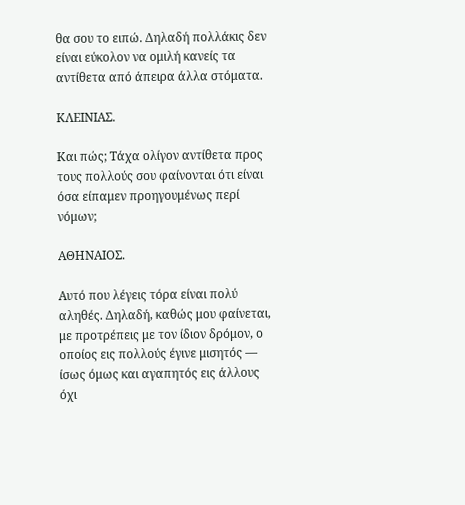θα σου το ειπώ. Δηλαδή πολλάκις δεν είναι εύκολον να ομιλή κανείς τα αντίθετα από άπειρα άλλα στόματα.

ΚΛΕΙΝΙΑΣ.

Και πώς; Τάχα ολίγον αντίθετα προς τους πολλούς σου φαίνονται ότι είναι όσα είπαμεν προηγουμένως περί νόμων;

ΑΘΗΝΑΙΟΣ.

Αυτό που λέγεις τόρα είναι πολύ αληθές. Δηλαδή, καθώς μου φαίνεται, με προτρέπεις με τον ίδιον δρόμον, ο οποίος εις πολλούς έγινε μισητός — ίσως όμως και αγαπητός εις άλλους όχι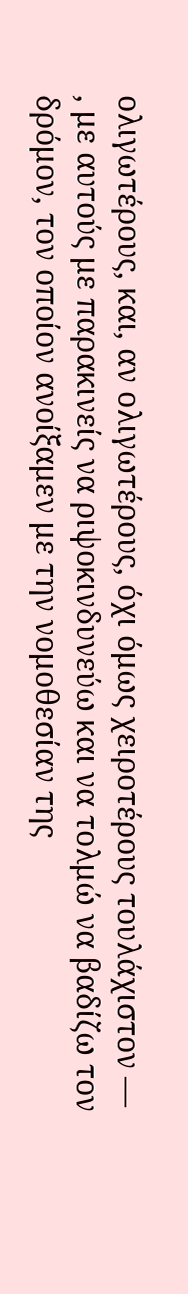ολιγωτέρους, και, αν ολιγωτέρους, όχι όμως χειροτέρους τουλάχιστον — , με αυτούς με παρακινείς να ριψοκινδυνεύω και να τολμώ να βαδίζω τον δρόμον, τον οποίον ανοίξαμεν με την νομοθεσίαν της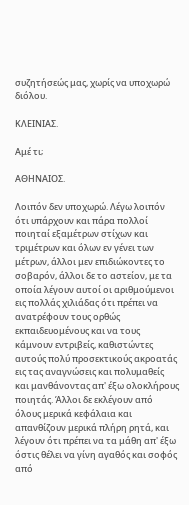συζητήσεώς μας, χωρίς να υποχωρώ διόλου.

ΚΛΕΙΝΙΑΣ.

Αμέ τι;

ΑΘΗΝΑΙΟΣ.

Λοιπόν δεν υποχωρώ. Λέγω λοιπόν ότι υπάρχουν και πάρα πολλοί ποιηταί εξαμέτρων στίχων και τριμέτρων και όλων εν γένει των μέτρων, άλλοι μεν επιδιώκοντες το σοβαρόν, άλλοι δε το αστείον, με τα οποία λέγουν αυτοί οι αριθμούμενοι εις πολλάς χιλιάδας ότι πρέπει να ανατρέφουν τους ορθώς εκπαιδευομένους και να τους κάμνουν εντριβείς, καθιστώντες αυτούς πολύ προσεκτικούς ακροατάς εις τας αναγνώσεις και πολυμαθείς και μανθάνοντας απ' έξω ολοκλήρους ποιητάς. Άλλοι δε εκλέγουν από όλους μερικά κεφάλαια και απανθίζουν μερικά πλήρη ρητά, και λέγουν ότι πρέπει να τα μάθη απ' έξω όστις θέλει να γίνη αγαθός και σοφός από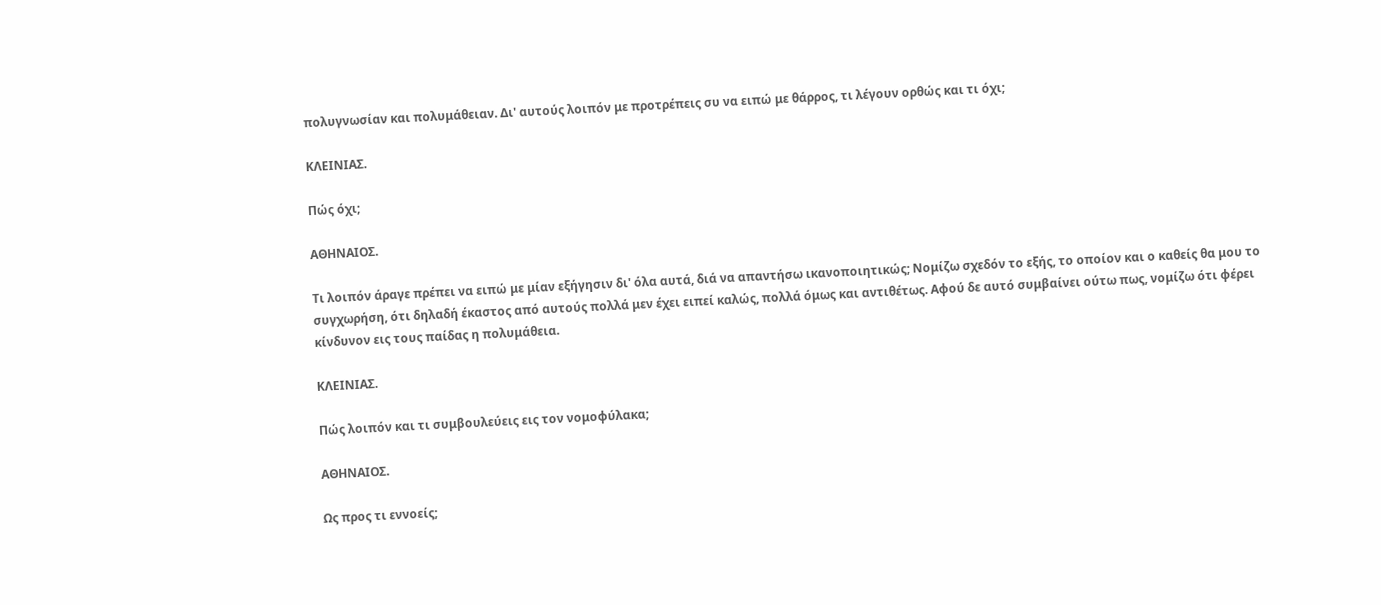πολυγνωσίαν και πολυμάθειαν. Δι' αυτούς λοιπόν με προτρέπεις συ να ειπώ με θάρρος, τι λέγουν ορθώς και τι όχι;

ΚΛΕΙΝΙΑΣ.

Πώς όχι;

ΑΘΗΝΑΙΟΣ.

Τι λοιπόν άραγε πρέπει να ειπώ με μίαν εξήγησιν δι' όλα αυτά, διά να απαντήσω ικανοποιητικώς; Νομίζω σχεδόν το εξής, το οποίον και ο καθείς θα μου το συγχωρήση, ότι δηλαδή έκαστος από αυτούς πολλά μεν έχει ειπεί καλώς, πολλά όμως και αντιθέτως. Αφού δε αυτό συμβαίνει ούτω πως, νομίζω ότι φέρει κίνδυνον εις τους παίδας η πολυμάθεια.

ΚΛΕΙΝΙΑΣ.

Πώς λοιπόν και τι συμβουλεύεις εις τον νομοφύλακα;

ΑΘΗΝΑΙΟΣ.

Ως προς τι εννοείς;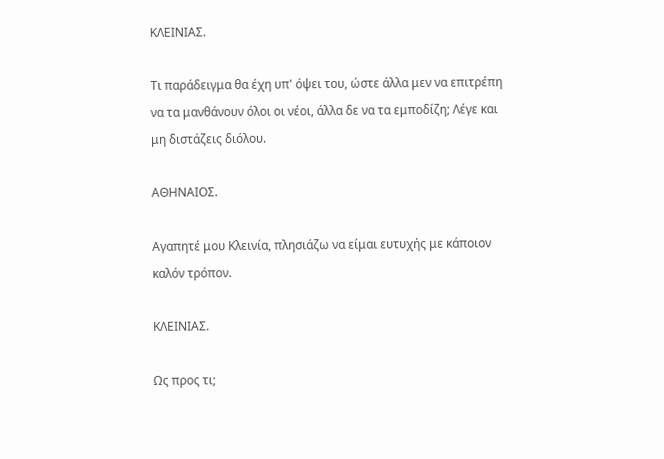ΚΛΕΙΝΙΑΣ.

Τι παράδειγμα θα έχη υπ' όψει του, ώστε άλλα μεν να επιτρέπη να τα μανθάνουν όλοι οι νέοι, άλλα δε να τα εμποδίζη; Λέγε και μη διστάζεις διόλου.

ΑΘΗΝΑΙΟΣ.

Αγαπητέ μου Κλεινία, πλησιάζω να είμαι ευτυχής με κάποιον καλόν τρόπον.

ΚΛΕΙΝΙΑΣ.

Ως προς τι;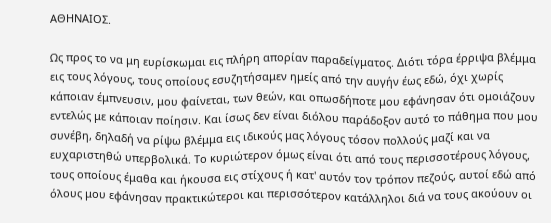ΑΘΗΝΑΙΟΣ.

Ως προς το να μη ευρίσκωμαι εις πλήρη απορίαν παραδείγματος. Διότι τόρα έρριψα βλέμμα εις τους λόγους, τους οποίους εσυζητήσαμεν ημείς από την αυγήν έως εδώ, όχι χωρίς κάποιαν έμπνευσιν, μου φαίνεται, των θεών, και οπωσδήποτε μου εφάνησαν ότι ομοιάζουν εντελώς με κάποιαν ποίησιν. Και ίσως δεν είναι διόλου παράδοξον αυτό το πάθημα που μου συνέβη, δηλαδή να ρίψω βλέμμα εις ιδικούς μας λόγους τόσον πολλούς μαζί και να ευχαριστηθώ υπερβολικά. Το κυριώτερον όμως είναι ότι από τους περισσοτέρους λόγους, τους οποίους έμαθα και ήκουσα εις στίχους ή κατ' αυτόν τον τρόπον πεζούς, αυτοί εδώ από όλους μου εφάνησαν πρακτικώτεροι και περισσότερον κατάλληλοι διά να τους ακούουν οι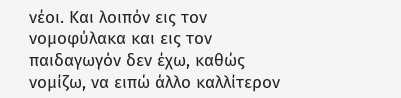νέοι. Και λοιπόν εις τον νομοφύλακα και εις τον παιδαγωγόν δεν έχω, καθώς νομίζω, να ειπώ άλλο καλλίτερον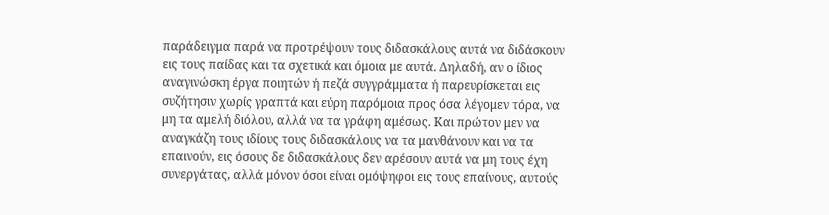παράδειγμα παρά να προτρέψουν τους διδασκάλους αυτά να διδάσκουν εις τους παίδας και τα σχετικά και όμοια με αυτά. Δηλαδή, αν ο ίδιος αναγινώσκη έργα ποιητών ή πεζά συγγράμματα ή παρευρίσκεται εις συζήτησιν χωρίς γραπτά και εύρη παρόμοια προς όσα λέγομεν τόρα, να μη τα αμελή διόλου, αλλά να τα γράφη αμέσως. Και πρώτον μεν να αναγκάζη τους ιδίους τους διδασκάλους να τα μανθάνουν και να τα επαινούν, εις όσους δε διδασκάλους δεν αρέσουν αυτά να μη τους έχη συνεργάτας, αλλά μόνον όσοι είναι ομόψηφοι εις τους επαίνους, αυτούς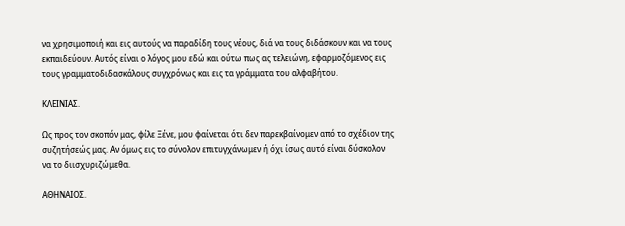να χρησιμοποιή και εις αυτούς να παραδίδη τους νέους, διά να τους διδάσκουν και να τους εκπαιδεύουν. Αυτός είναι ο λόγος μου εδώ και ούτω πως ας τελειώνη, εφαρμοζόμενος εις τους γραμματοδιδασκάλους συγχρόνως και εις τα γράμματα του αλφαβήτου.

ΚΛΕΙΝΙΑΣ.

Ως προς τον σκοπόν μας, φίλε Ξένε, μου φαίνεται ότι δεν παρεκβαίνομεν από το σχέδιον της συζητήσεώς μας. Αν όμως εις το σύνολον επιτυγχάνωμεν ή όχι ίσως αυτό είναι δύσκολον να το διισχυριζώμεθα.

ΑΘΗΝΑΙΟΣ.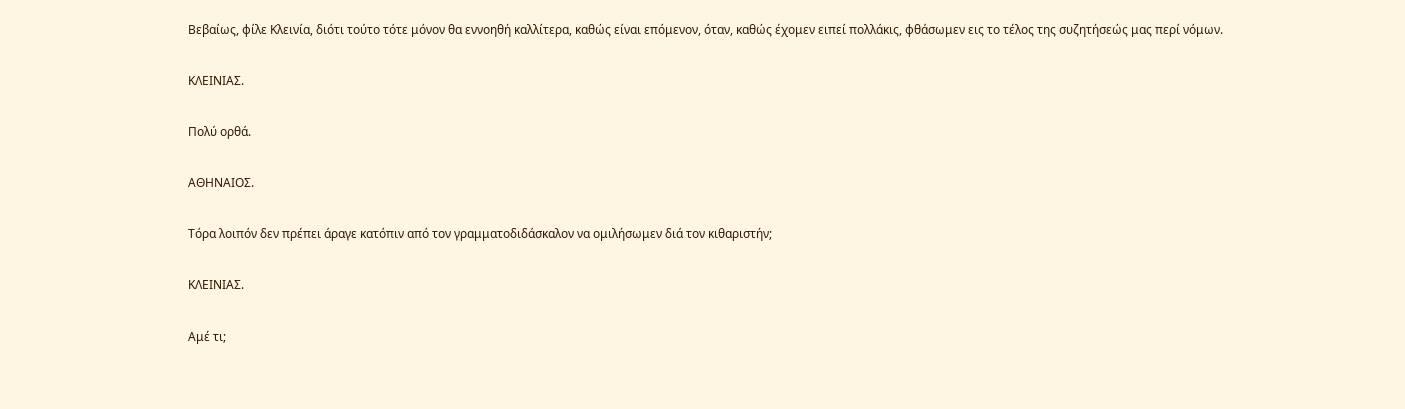Βεβαίως, φίλε Κλεινία, διότι τούτο τότε μόνον θα εννοηθή καλλίτερα, καθώς είναι επόμενον, όταν, καθώς έχομεν ειπεί πολλάκις, φθάσωμεν εις το τέλος της συζητήσεώς μας περί νόμων.

ΚΛΕΙΝΙΑΣ.

Πολύ ορθά.

ΑΘΗΝΑΙΟΣ.

Τόρα λοιπόν δεν πρέπει άραγε κατόπιν από τον γραμματοδιδάσκαλον να ομιλήσωμεν διά τον κιθαριστήν;

ΚΛΕΙΝΙΑΣ.

Αμέ τι;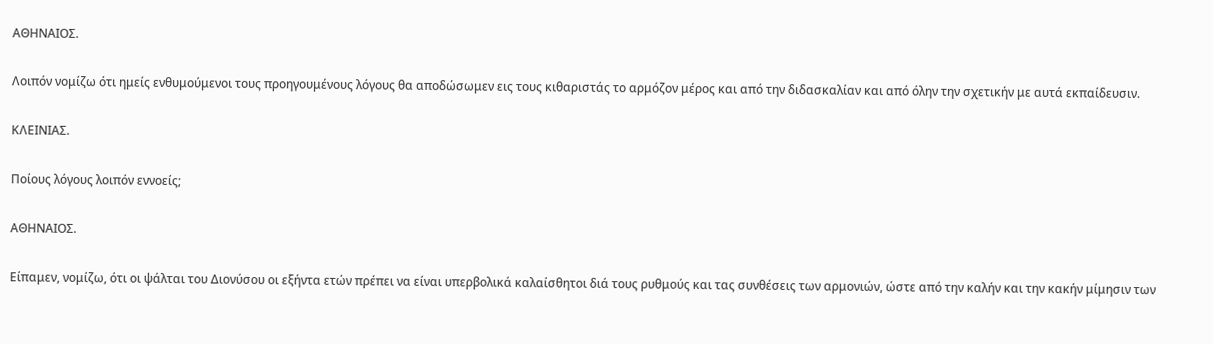ΑΘΗΝΑΙΟΣ.

Λοιπόν νομίζω ότι ημείς ενθυμούμενοι τους προηγουμένους λόγους θα αποδώσωμεν εις τους κιθαριστάς το αρμόζον μέρος και από την διδασκαλίαν και από όλην την σχετικήν με αυτά εκπαίδευσιν.

ΚΛΕΙΝΙΑΣ.

Ποίους λόγους λοιπόν εννοείς;

ΑΘΗΝΑΙΟΣ.

Είπαμεν, νομίζω, ότι οι ψάλται του Διονύσου οι εξήντα ετών πρέπει να είναι υπερβολικά καλαίσθητοι διά τους ρυθμούς και τας συνθέσεις των αρμονιών, ώστε από την καλήν και την κακήν μίμησιν των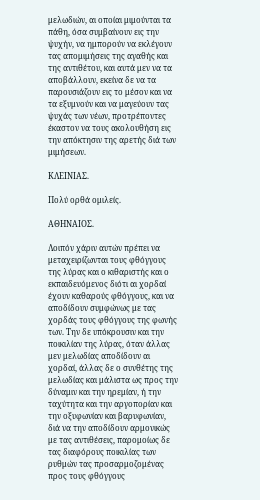μελωδιών, αι οποίαι μιμούνται τα πάθη, όσα συμβαίνουν εις την ψυχήν, να ημπορούν να εκλέγουν τας απομιμήσεις της αγαθής και της αντιθέτου, και αυτά μεν να τα αποβάλλουν, εκείνα δε να τα παρουσιάζουν εις το μέσον και να τα εξυμνούν και να μαγεύουν τας ψυχάς των νέων, προτρέποντες έκαστον να τους ακολουθήση εις την απόκτησιν της αρετής διά των μιμήσεων.

ΚΛΕΙΝΙΑΣ.

Πολύ ορθά ομιλείς.

ΑΘΗΝΑΙΟΣ.

Λοιπόν χάριν αυτών πρέπει να μεταχειρίζωνται τους φθόγγους της λύρας και ο κιθαριστής και ο εκπαιδευόμενος διότι αι χορδαί έχουν καθαρούς φθόγγους, και να αποδίδουν συμφώνως με τας χορδάς τους φθόγγους της φωνής των. Την δε υπόκρουσιν και την ποικιλίαν της λύρας, όταν άλλας μεν μελωδίας αποδίδουν αι χορδαί, άλλας δε ο συνθέτης της μελωδίας και μάλιστα ως προς την δύναμιν και την ηρεμίαν, ή την ταχύτητα και την αργοπορίαν και την οξυφωνίαν και βαρυφωνίαν, διά να την αποδίδουν αρμονικώς με τας αντιθέσεις, παρομοίως δε τας διαφόρους ποικιλίας των ρυθμών τας προσαρμοζομένας προς τους φθόγγους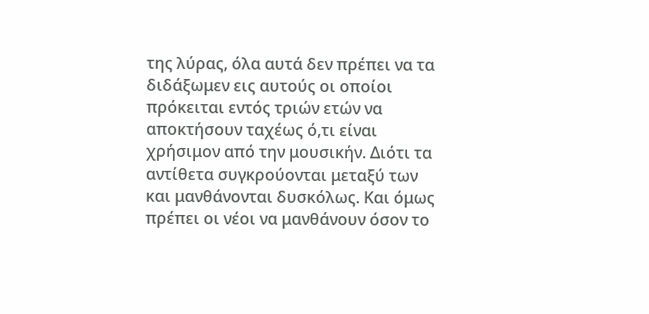της λύρας, όλα αυτά δεν πρέπει να τα διδάξωμεν εις αυτούς οι οποίοι πρόκειται εντός τριών ετών να αποκτήσουν ταχέως ό,τι είναι χρήσιμον από την μουσικήν. Διότι τα αντίθετα συγκρούονται μεταξύ των και μανθάνονται δυσκόλως. Και όμως πρέπει οι νέοι να μανθάνουν όσον το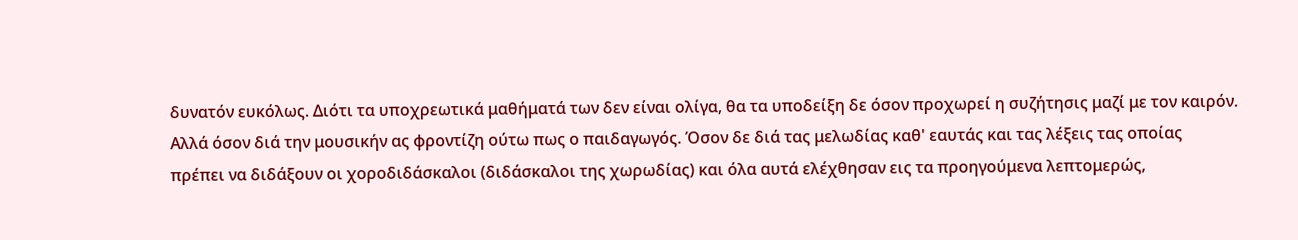δυνατόν ευκόλως. Διότι τα υποχρεωτικά μαθήματά των δεν είναι ολίγα, θα τα υποδείξη δε όσον προχωρεί η συζήτησις μαζί με τον καιρόν. Αλλά όσον διά την μουσικήν ας φροντίζη ούτω πως ο παιδαγωγός. Όσον δε διά τας μελωδίας καθ' εαυτάς και τας λέξεις τας οποίας πρέπει να διδάξουν οι χοροδιδάσκαλοι (διδάσκαλοι της χωρωδίας) και όλα αυτά ελέχθησαν εις τα προηγούμενα λεπτομερώς,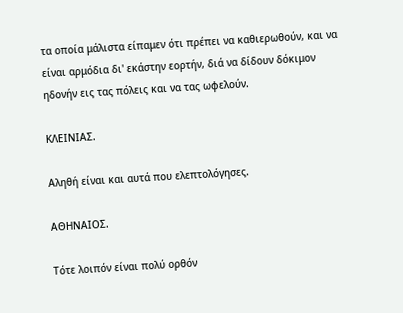τα οποία μάλιστα είπαμεν ότι πρέπει να καθιερωθούν, και να είναι αρμόδια δι' εκάστην εορτήν, διά να δίδουν δόκιμον ηδονήν εις τας πόλεις και να τας ωφελούν.

ΚΛΕΙΝΙΑΣ.

Αληθή είναι και αυτά που ελεπτολόγησες.

ΑΘΗΝΑΙΟΣ.

Τότε λοιπόν είναι πολύ ορθόν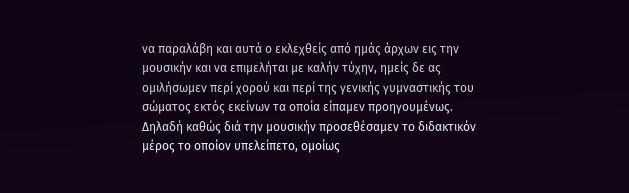να παραλάβη και αυτά ο εκλεχθείς από ημάς άρχων εις την μουσικήν και να επιμελήται με καλήν τύχην, ημείς δε ας ομιλήσωμεν περί χορού και περί της γενικής γυμναστικής του σώματος εκτός εκείνων τα οποία είπαμεν προηγουμένως. Δηλαδή καθώς διά την μουσικήν προσεθέσαμεν το διδακτικόν μέρος το οποίον υπελείπετο, ομοίως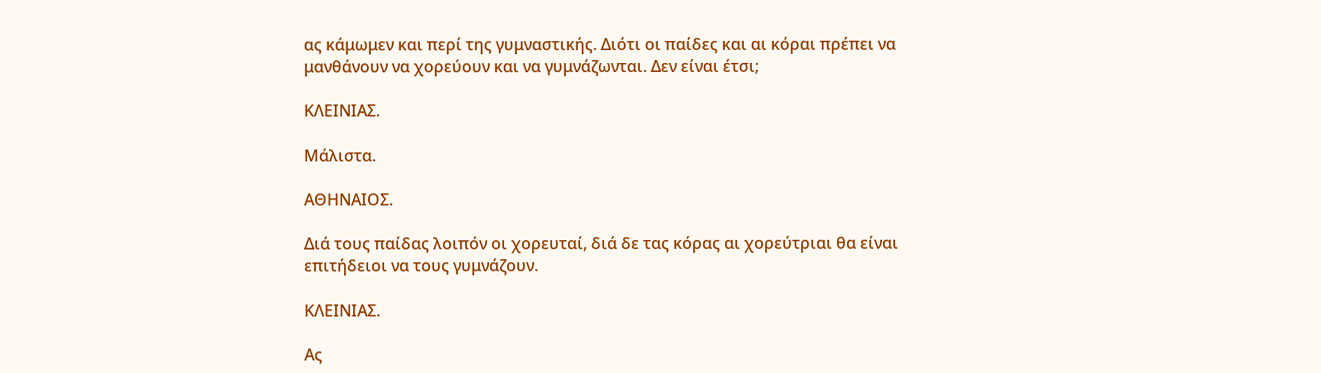ας κάμωμεν και περί της γυμναστικής. Διότι οι παίδες και αι κόραι πρέπει να μανθάνουν να χορεύουν και να γυμνάζωνται. Δεν είναι έτσι;

ΚΛΕΙΝΙΑΣ.

Μάλιστα.

ΑΘΗΝΑΙΟΣ.

Διά τους παίδας λοιπόν οι χορευταί, διά δε τας κόρας αι χορεύτριαι θα είναι επιτήδειοι να τους γυμνάζουν.

ΚΛΕΙΝΙΑΣ.

Ας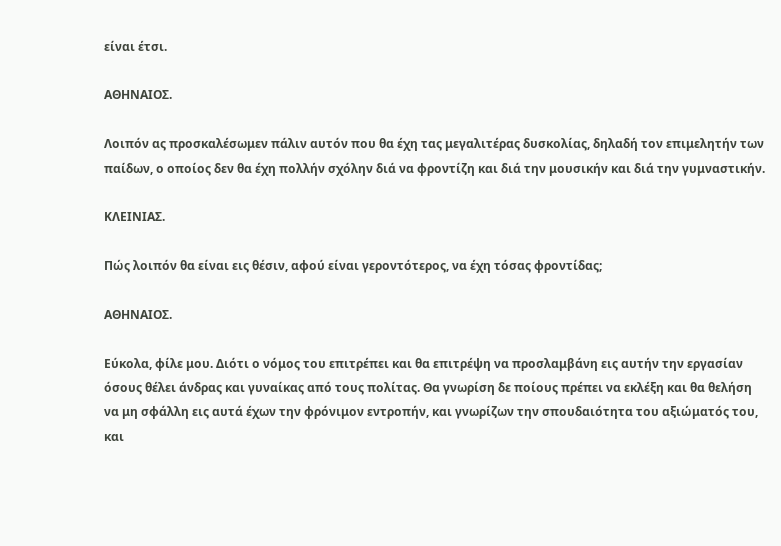είναι έτσι.

ΑΘΗΝΑΙΟΣ.

Λοιπόν ας προσκαλέσωμεν πάλιν αυτόν που θα έχη τας μεγαλιτέρας δυσκολίας, δηλαδή τον επιμελητήν των παίδων, ο οποίος δεν θα έχη πολλήν σχόλην διά να φροντίζη και διά την μουσικήν και διά την γυμναστικήν.

ΚΛΕΙΝΙΑΣ.

Πώς λοιπόν θα είναι εις θέσιν, αφού είναι γεροντότερος, να έχη τόσας φροντίδας;

ΑΘΗΝΑΙΟΣ.

Εύκολα, φίλε μου. Διότι ο νόμος του επιτρέπει και θα επιτρέψη να προσλαμβάνη εις αυτήν την εργασίαν όσους θέλει άνδρας και γυναίκας από τους πολίτας. Θα γνωρίση δε ποίους πρέπει να εκλέξη και θα θελήση να μη σφάλλη εις αυτά έχων την φρόνιμον εντροπήν, και γνωρίζων την σπουδαιότητα του αξιώματός του, και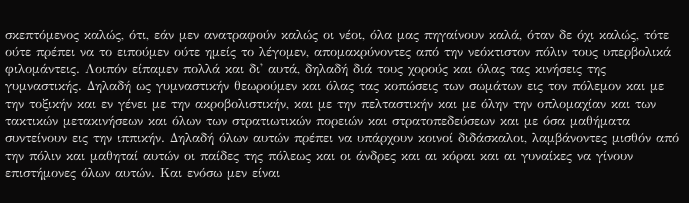σκεπτόμενος καλώς, ότι, εάν μεν ανατραφούν καλώς οι νέοι, όλα μας πηγαίνουν καλά, όταν δε όχι καλώς, τότε ούτε πρέπει να το ειπούμεν ούτε ημείς το λέγομεν, απομακρύνοντες από την νεόκτιστον πόλιν τους υπερβολικά φιλομάντεις. Λοιπόν είπαμεν πολλά και δι' αυτά, δηλαδή διά τους χορούς και όλας τας κινήσεις της γυμναστικής. Δηλαδή ως γυμναστικήν θεωρούμεν και όλας τας κοπώσεις των σωμάτων εις τον πόλεμον και με την τοξικήν και εν γένει με την ακροβολιστικήν, και με την πελταστικήν και με όλην την οπλομαχίαν και των τακτικών μετακινήσεων και όλων των στρατιωτικών πορειών και στρατοπεδεύσεων και με όσα μαθήματα συντείνουν εις την ιππικήν. Δηλαδή όλων αυτών πρέπει να υπάρχουν κοινοί διδάσκαλοι, λαμβάνοντες μισθόν από την πόλιν και μαθηταί αυτών οι παίδες της πόλεως και οι άνδρες και αι κόραι και αι γυναίκες να γίνουν επιστήμονες όλων αυτών. Και ενόσω μεν είναι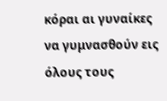κόραι αι γυναίκες να γυμνασθούν εις όλους τους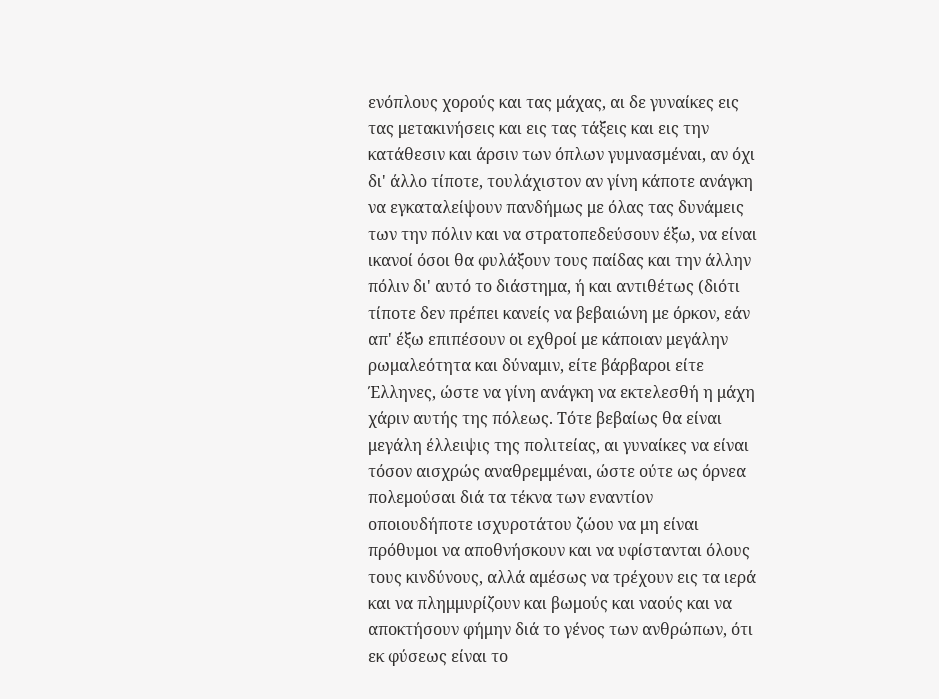ενόπλους χορούς και τας μάχας, αι δε γυναίκες εις τας μετακινήσεις και εις τας τάξεις και εις την κατάθεσιν και άρσιν των όπλων γυμνασμέναι, αν όχι δι' άλλο τίποτε, τουλάχιστον αν γίνη κάποτε ανάγκη να εγκαταλείψουν πανδήμως με όλας τας δυνάμεις των την πόλιν και να στρατοπεδεύσουν έξω, να είναι ικανοί όσοι θα φυλάξουν τους παίδας και την άλλην πόλιν δι' αυτό το διάστημα, ή και αντιθέτως (διότι τίποτε δεν πρέπει κανείς να βεβαιώνη με όρκον, εάν απ' έξω επιπέσουν οι εχθροί με κάποιαν μεγάλην ρωμαλεότητα και δύναμιν, είτε βάρβαροι είτε Έλληνες, ώστε να γίνη ανάγκη να εκτελεσθή η μάχη χάριν αυτής της πόλεως. Τότε βεβαίως θα είναι μεγάλη έλλειψις της πολιτείας, αι γυναίκες να είναι τόσον αισχρώς αναθρεμμέναι, ώστε ούτε ως όρνεα πολεμούσαι διά τα τέκνα των εναντίον οποιουδήποτε ισχυροτάτου ζώου να μη είναι πρόθυμοι να αποθνήσκουν και να υφίστανται όλους τους κινδύνους, αλλά αμέσως να τρέχουν εις τα ιερά και να πλημμυρίζουν και βωμούς και ναούς και να αποκτήσουν φήμην διά το γένος των ανθρώπων, ότι εκ φύσεως είναι το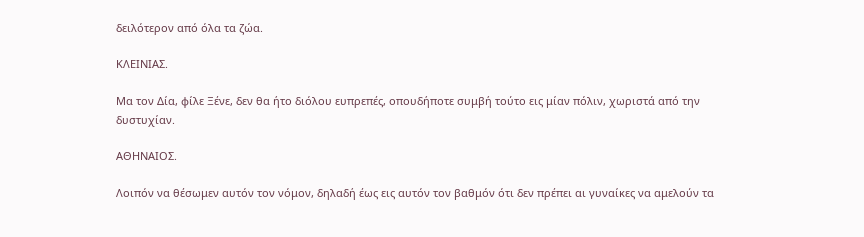δειλότερον από όλα τα ζώα.

ΚΛΕΙΝΙΑΣ.

Μα τον Δία, φίλε Ξένε, δεν θα ήτο διόλου ευπρεπές, οπουδήποτε συμβή τούτο εις μίαν πόλιν, χωριστά από την δυστυχίαν.

ΑΘΗΝΑΙΟΣ.

Λοιπόν να θέσωμεν αυτόν τον νόμον, δηλαδή έως εις αυτόν τον βαθμόν ότι δεν πρέπει αι γυναίκες να αμελούν τα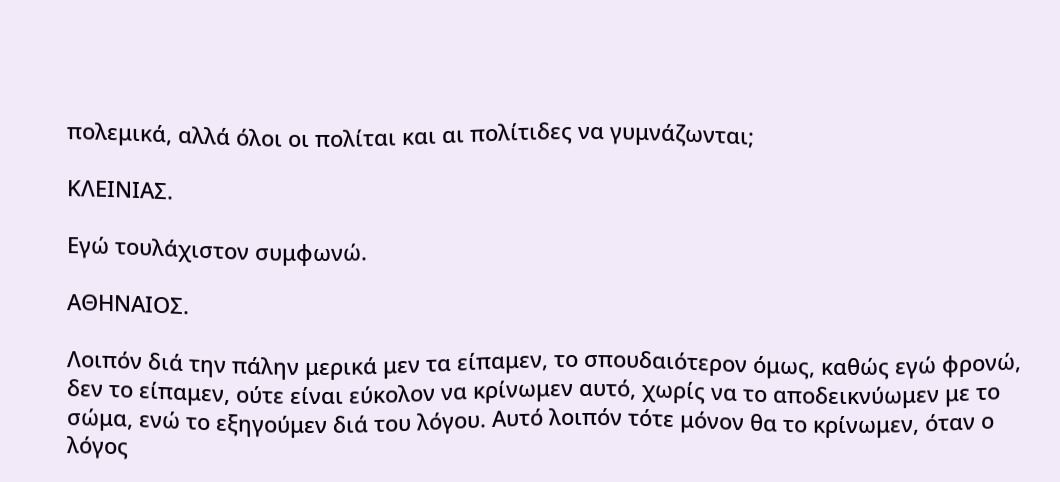πολεμικά, αλλά όλοι οι πολίται και αι πολίτιδες να γυμνάζωνται;

ΚΛΕΙΝΙΑΣ.

Εγώ τουλάχιστον συμφωνώ.

ΑΘΗΝΑΙΟΣ.

Λοιπόν διά την πάλην μερικά μεν τα είπαμεν, το σπουδαιότερον όμως, καθώς εγώ φρονώ, δεν το είπαμεν, ούτε είναι εύκολον να κρίνωμεν αυτό, χωρίς να το αποδεικνύωμεν με το σώμα, ενώ το εξηγούμεν διά του λόγου. Αυτό λοιπόν τότε μόνον θα το κρίνωμεν, όταν ο λόγος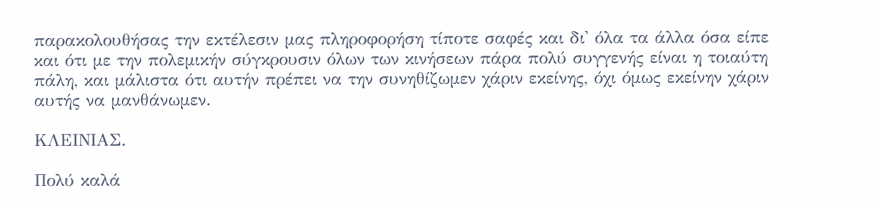παρακολουθήσας την εκτέλεσιν μας πληροφορήση τίποτε σαφές και δι' όλα τα άλλα όσα είπε και ότι με την πολεμικήν σύγκρουσιν όλων των κινήσεων πάρα πολύ συγγενής είναι η τοιαύτη πάλη, και μάλιστα ότι αυτήν πρέπει να την συνηθίζωμεν χάριν εκείνης, όχι όμως εκείνην χάριν αυτής να μανθάνωμεν.

ΚΛΕΙΝΙΑΣ.

Πολύ καλά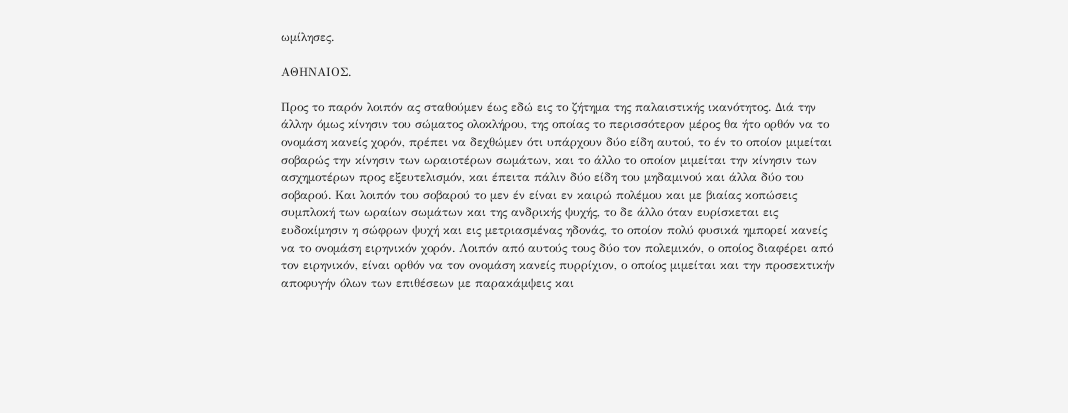ωμίλησες.

ΑΘΗΝΑΙΟΣ.

Προς το παρόν λοιπόν ας σταθούμεν έως εδώ εις το ζήτημα της παλαιστικής ικανότητος. Διά την άλλην όμως κίνησιν του σώματος ολοκλήρου, της οποίας το περισσότερον μέρος θα ήτο ορθόν να το ονομάση κανείς χορόν, πρέπει να δεχθώμεν ότι υπάρχουν δύο είδη αυτού, το έν το οποίον μιμείται σοβαρώς την κίνησιν των ωραιοτέρων σωμάτων, και το άλλο το οποίον μιμείται την κίνησιν των ασχημοτέρων προς εξευτελισμόν, και έπειτα πάλιν δύο είδη του μηδαμινού και άλλα δύο του σοβαρού. Και λοιπόν του σοβαρού το μεν έν είναι εν καιρώ πολέμου και με βιαίας κοπώσεις συμπλοκή των ωραίων σωμάτων και της ανδρικής ψυχής, το δε άλλο όταν ευρίσκεται εις ευδοκίμησιν η σώφρων ψυχή και εις μετριασμένας ηδονάς, το οποίον πολύ φυσικά ημπορεί κανείς να το ονομάση ειρηνικόν χορόν. Λοιπόν από αυτούς τους δύο τον πολεμικόν, ο οποίος διαφέρει από τον ειρηνικόν, είναι ορθόν να τον ονομάση κανείς πυρρίχιον, ο οποίος μιμείται και την προσεκτικήν αποφυγήν όλων των επιθέσεων με παρακάμψεις και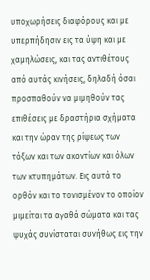υποχωρήσεις διαφόρους και με υπερπήδησιν εις τα ύψη και με χαμηλώσεις, και τας αντιθέτους από αυτάς κινήσεις, δηλαδή όσαι προσπαθούν να μιμηθούν τας επιθέσεις με δραστήρια σχήματα και την ώραν της ρίψεως των τόξων και των ακοντίων και όλων των κτυπημάτων. Εις αυτά το ορθόν και το τονισμένον το οποίον μιμείται τα αγαθά σώματα και τας ψυχάς συνίσταται συνήθως εις την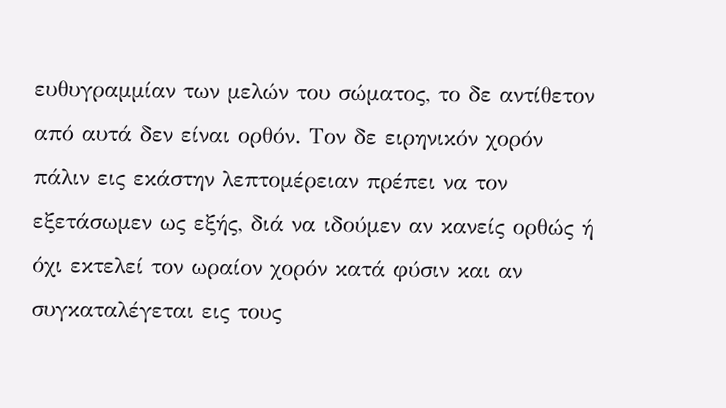ευθυγραμμίαν των μελών του σώματος, το δε αντίθετον από αυτά δεν είναι ορθόν. Τον δε ειρηνικόν χορόν πάλιν εις εκάστην λεπτομέρειαν πρέπει να τον εξετάσωμεν ως εξής, διά να ιδούμεν αν κανείς ορθώς ή όχι εκτελεί τον ωραίον χορόν κατά φύσιν και αν συγκαταλέγεται εις τους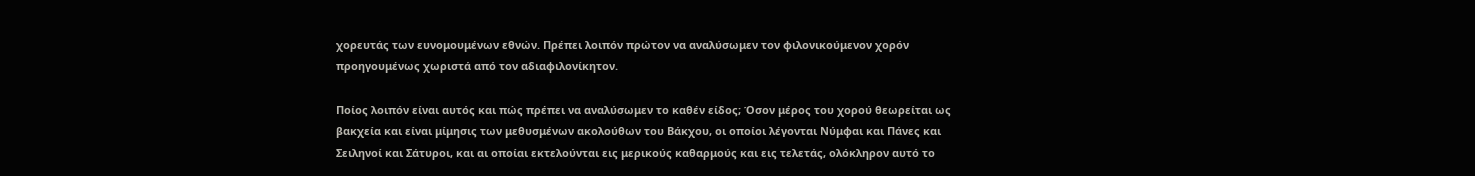χορευτάς των ευνομουμένων εθνών. Πρέπει λοιπόν πρώτον να αναλύσωμεν τον φιλονικούμενον χορόν προηγουμένως χωριστά από τον αδιαφιλονίκητον.

Ποίος λοιπόν είναι αυτός και πώς πρέπει να αναλύσωμεν το καθέν είδος; Όσον μέρος του χορού θεωρείται ως βακχεία και είναι μίμησις των μεθυσμένων ακολούθων του Βάκχου, οι οποίοι λέγονται Νύμφαι και Πάνες και Σειληνοί και Σάτυροι, και αι οποίαι εκτελούνται εις μερικούς καθαρμούς και εις τελετάς, ολόκληρον αυτό το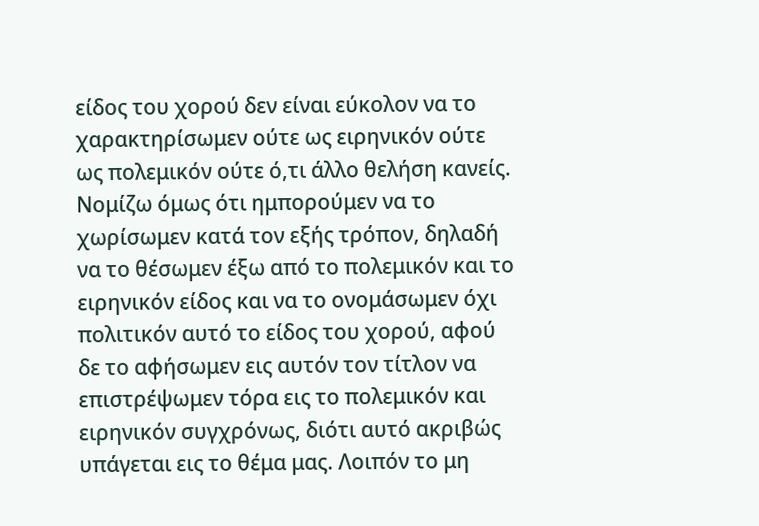είδος του χορού δεν είναι εύκολον να το χαρακτηρίσωμεν ούτε ως ειρηνικόν ούτε ως πολεμικόν ούτε ό,τι άλλο θελήση κανείς. Νομίζω όμως ότι ημπορούμεν να το χωρίσωμεν κατά τον εξής τρόπον, δηλαδή να το θέσωμεν έξω από το πολεμικόν και το ειρηνικόν είδος και να το ονομάσωμεν όχι πολιτικόν αυτό το είδος του χορού, αφού δε το αφήσωμεν εις αυτόν τον τίτλον να επιστρέψωμεν τόρα εις το πολεμικόν και ειρηνικόν συγχρόνως, διότι αυτό ακριβώς υπάγεται εις το θέμα μας. Λοιπόν το μη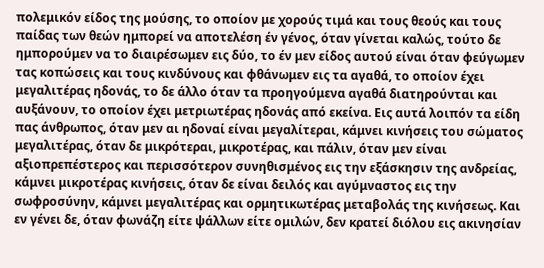πολεμικόν είδος της μούσης, το οποίον με χορούς τιμά και τους θεούς και τους παίδας των θεών ημπορεί να αποτελέση έν γένος, όταν γίνεται καλώς, τούτο δε ημπορούμεν να το διαιρέσωμεν εις δύο, το έν μεν είδος αυτού είναι όταν φεύγωμεν τας κοπώσεις και τους κινδύνους και φθάνωμεν εις τα αγαθά, το οποίον έχει μεγαλιτέρας ηδονάς, το δε άλλο όταν τα προηγούμενα αγαθά διατηρούνται και αυξάνουν, το οποίον έχει μετριωτέρας ηδονάς από εκείνα. Εις αυτά λοιπόν τα είδη πας άνθρωπος, όταν μεν αι ηδοναί είναι μεγαλίτεραι, κάμνει κινήσεις του σώματος μεγαλιτέρας, όταν δε μικρότεραι, μικροτέρας, και πάλιν, όταν μεν είναι αξιοπρεπέστερος και περισσότερον συνηθισμένος εις την εξάσκησιν της ανδρείας, κάμνει μικροτέρας κινήσεις, όταν δε είναι δειλός και αγύμναστος εις την σωφροσύνην, κάμνει μεγαλιτέρας και ορμητικωτέρας μεταβολάς της κινήσεως. Και εν γένει δε, όταν φωνάζη είτε ψάλλων είτε ομιλών, δεν κρατεί διόλου εις ακινησίαν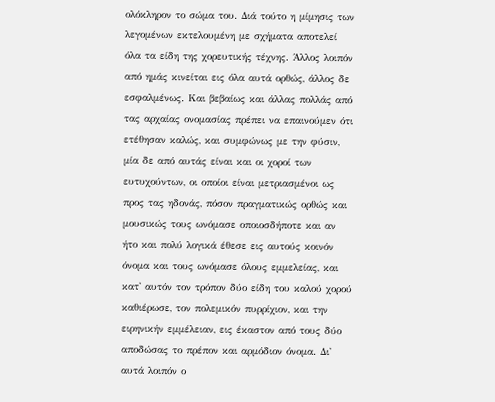ολόκληρον το σώμα του. Διά τούτο η μίμησις των λεγομένων εκτελουμένη με σχήματα αποτελεί όλα τα είδη της χορευτικής τέχνης. Άλλος λοιπόν από ημάς κινείται εις όλα αυτά ορθώς, άλλος δε εσφαλμένως. Και βεβαίως και άλλας πολλάς από τας αρχαίας ονομασίας πρέπει να επαινούμεν ότι ετέθησαν καλώς, και συμφώνως με την φύσιν, μία δε από αυτάς είναι και οι χοροί των ευτυχούντων, οι οποίοι είναι μετριασμένοι ως προς τας ηδονάς, πόσον πραγματικώς ορθώς και μουσικώς τους ωνόμασε οποιοσδήποτε και αν ήτο και πολύ λογικά έθεσε εις αυτούς κοινόν όνομα και τους ωνόμασε όλους εμμελείας, και κατ' αυτόν τον τρόπον δύο είδη του καλού χορού καθιέρωσε, τον πολεμικόν πυρρίχιον, και την ειρηνικήν εμμέλειαν, εις έκαστον από τους δύο αποδώσας το πρέπον και αρμόδιον όνομα. Δι' αυτά λοιπόν ο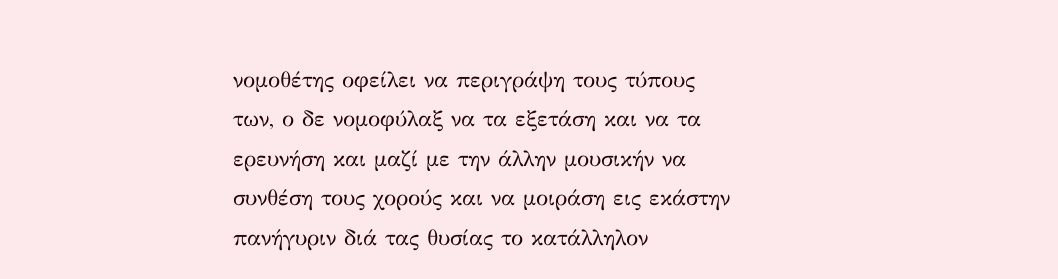νομοθέτης οφείλει να περιγράψη τους τύπους των, ο δε νομοφύλαξ να τα εξετάση και να τα ερευνήση και μαζί με την άλλην μουσικήν να συνθέση τους χορούς και να μοιράση εις εκάστην πανήγυριν διά τας θυσίας το κατάλληλον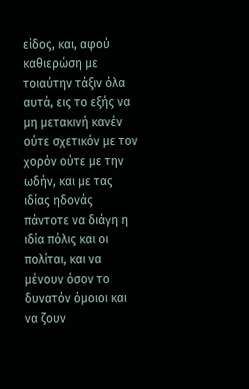είδος, και, αφού καθιερώση με τοιαύτην τάξιν όλα αυτά, εις το εξής να μη μετακινή κανέν ούτε σχετικόν με τον χορόν ούτε με την ωδήν, και με τας ιδίας ηδονάς πάντοτε να διάγη η ιδία πόλις και οι πολίται, και να μένουν όσον το δυνατόν όμοιοι και να ζουν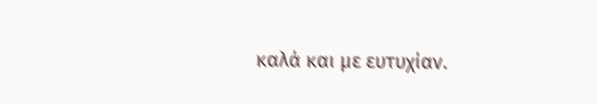καλά και με ευτυχίαν.